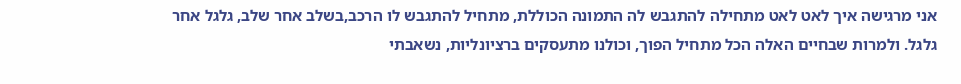אני מרגישה איך לאט לאט מתחילה להתגבש לה התמונה הכוללת, מתחיל להתגבש לו הרכב,בשלב אחר שלב, גלגל אחר גלגל. ולמרות שבחיים האלה הכל מתחיל הפוך, וכולנו מתעסקים ברציונליות, נשאבתי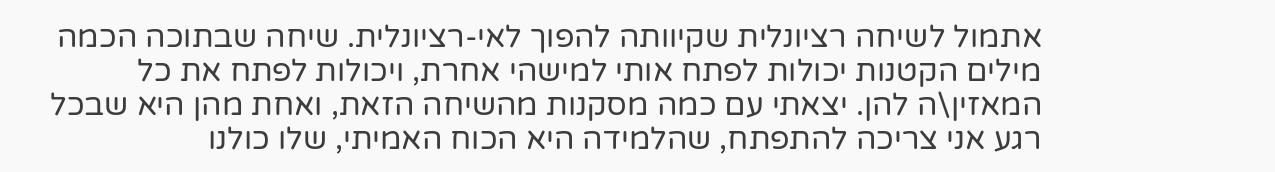אתמול לשיחה רציונלית שקיוותה להפוך לאי-רציונלית. שיחה שבתוכה הכמה מילים הקטנות יכולות לפתח אותי למישהי אחרת, ויכולות לפתח את כל המאזין\ה להן. יצאתי עם כמה מסקנות מהשיחה הזאת, ואחת מהן היא שבכל רגע אני צריכה להתפתח, שהלמידה היא הכוח האמיתי, שלו כולנו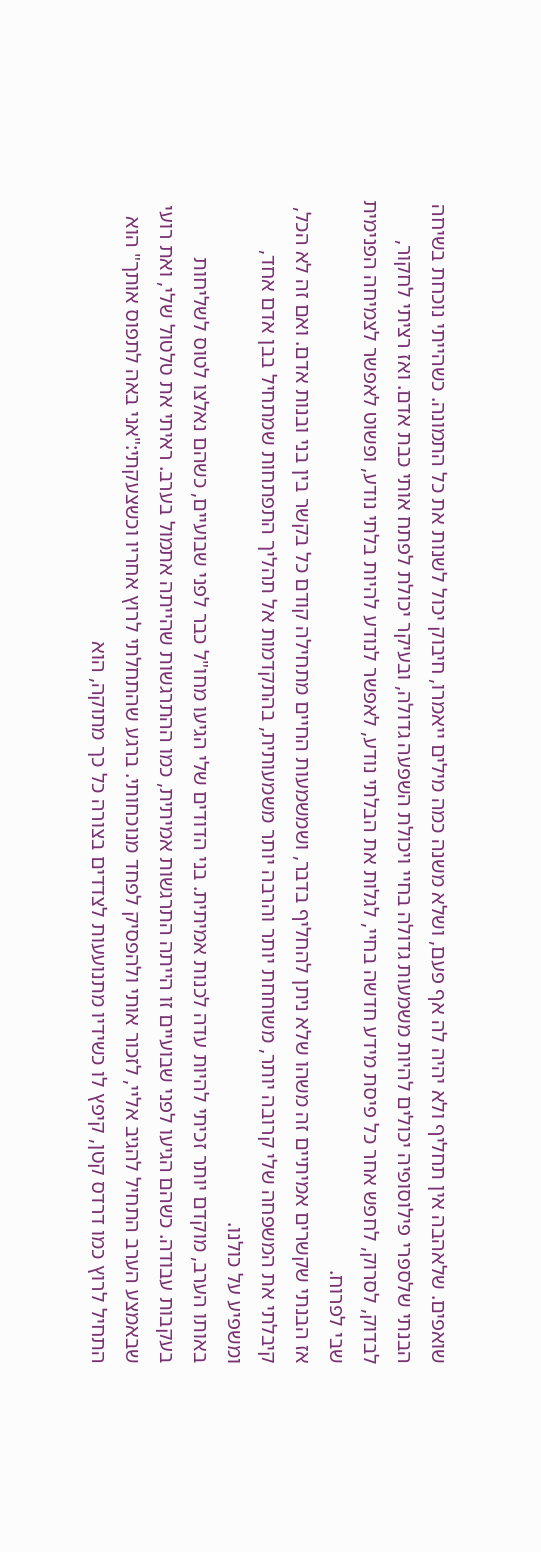שואפים. שלאהבה אין תחליף ולא יהיה לה אף פעם, ושלא משנה כמה מילים ייאמרו, חיבוק יכול לשנות את כל התמונה. כשהייתי נוכחת בשיחה הבנתי שלספרי פילוסופיה יכולים להיות משמעות גדולה בחיי ויכולת השפעה גדולה, ובעיקר יכולת לפתח אותי כבת אדם. ואז רציתי לחקור, לבדוק, לסרוק, לחפש אחר כל פיסת מידע חדשה בחיי, לגלות את הבלתי נודע, לאפשר לנודע להיות בלתי נודע, ופשוט לאפשר לצמיחה הפנימית שבי לפרוח.
אז הבנתי שקשרים אמיתיים זה משהו שלא ניתן להחליף בדבר, ושמשמעות החיים מתחילה קודם כל בקשר בין בני ובנות אדם. ואם זה לא הכל, קיבלתי את המשפחה שלי קרובה יותר, משוחחת יותר והרבה יותר משמעותית, בהתקדמות אל תהליך התפתחות שמתחיל בבן אדם אחד, ומשפיע על כולנו.
באותו הערב, מוקדם יותר זכיתי להיות עדה לכנות אמיתית. בני הדודים שלי הגיעו מחו"ל כבר לפני שבועיים, כשהם נאלצו לטוס לשליחות בעקבות עבודה. כשהם הגיעו לפני שבועיים זו הייתה התרגשות אמיתית, כמו ההתרגשות שהייתה אתמול בערב. ראיתי את טלטול שלי, ואת רועי שבאמצע הערב התחיל להגיב אליי, לזכור אותי ולהפסיק לפחד מנוכחותי. ברגע שהתחלתי לרוץ אחריו וכשצעקתי:"אני באה לתפוס אותך" הוא התחיל לרוץ כמו דרדס קטן, קיפץ לו כשידיו מתנועעות לצדדים בצורה כל כך מתוקה, הוא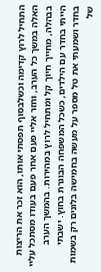התחיל לרוץ קדימה וכשלבסוף תפסתי אותו, הוא זכר את הריצות האלה במשך כל הערב, וחזר אליי פעם אחר פעם בעודו מסתכל עליי בבהלה, מחייך חיוך קל ומתחיל לרוץ במהירות. בהמשך הערב הייתי בחדר עם הילדים, כשכל המשפחה הבוגרת בחוץ. ישבתי בחדר ושמעתי את טל מספר על מעשה בחמישה בלונים רק בשמות של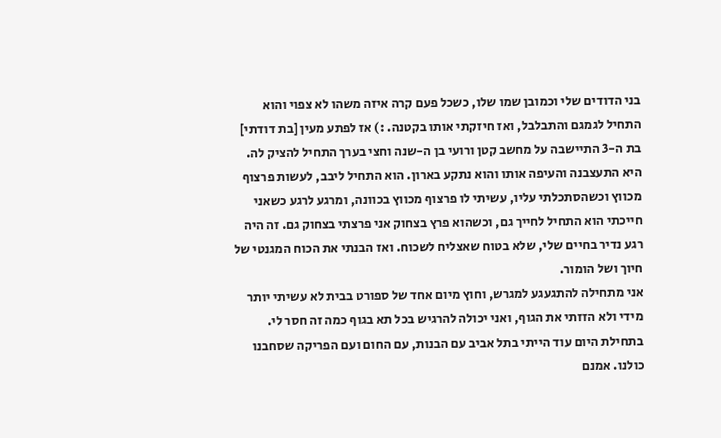בני הדודים שלי וכמובן שמו שלו, כשכל פעם קרה איזה משהו לא צפוי והוא התחיל לגמגם והתבלבל, ואז חיזקתי אותו בקטנה. :) אז לפתע מעין [בת דודתי] בת ה-3 התיישבה על מחשב קטן ורועי בן ה-שנה וחצי בערך התחיל להציק לה. היא התעצבנה והעיפה אותו והוא נתקע בארון. הוא התחיל ליבב, לעשות פרצוף מכווץ וכשהסתכלתי עליו, עשיתי לו פרצוף מכווץ בכוונה, ומרגע לרגע כשאני חייכתי הוא התחיל לחייך גם, וכשהוא פרץ בצחוק אני פרצתי בצחוק גם. זה היה רגע נדיר בחיים שלי, שלא בטוח שאצליח לשכוח. ואז הבנתי את הכוח המגנטי של חיוך ושל הומור.
אני מתחילה להתגעגע למגרש, וחוץ מיום אחד של ספורט בבית לא עשיתי יותר מידי ולא הזזתי את הגוף, ואני יכולה להרגיש בכל תא בגוף כמה זה חסר לי.
בתחילת היום עוד הייתי בתל אביב עם הבנות, עם החום ועם הפריקה שסחבנו כולנו. אמנם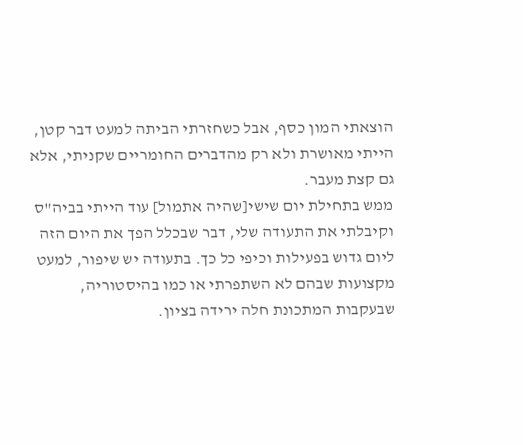הוצאתי המון כסף, אבל כשחזרתי הביתה למעט דבר קטן, הייתי מאושרת ולא רק מהדברים החומריים שקניתי, אלא גם קצת מעבר.
ממש בתחילת יום שישי[שהיה אתמול] עוד הייתי בביה"ס וקיבלתי את התעודה שלי, דבר שבכלל הפך את היום הזה ליום גדוש בפעילות וכיפי כל כך. בתעודה יש שיפור, למעט מקצועות שבהם לא השתפרתי או כמו בהיסטוריה, שבעקבות המתכונת חלה ירידה בציון.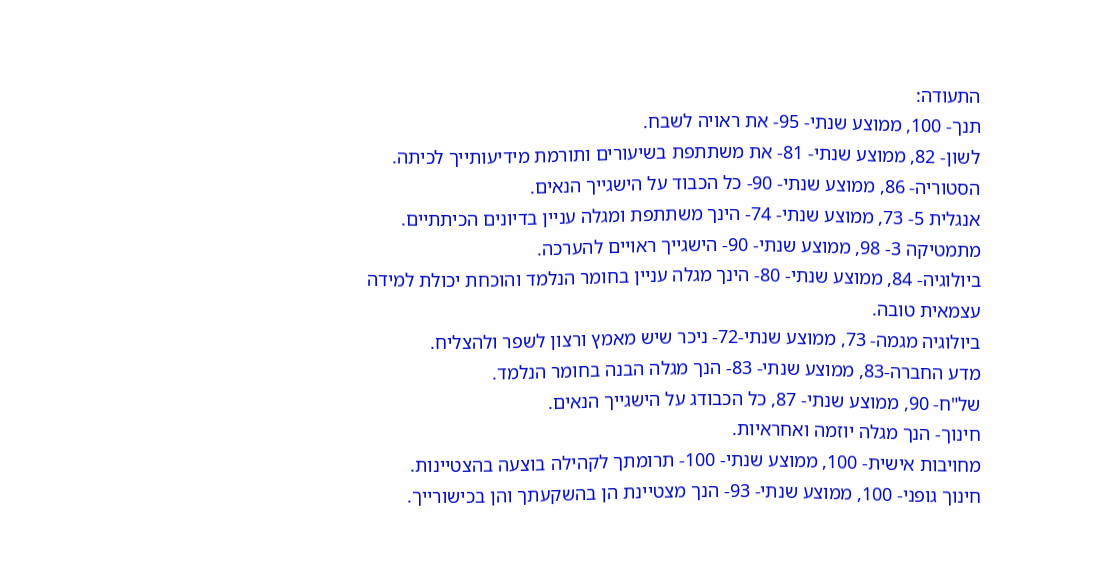התעודה:
תנך- 100, ממוצע שנתי- 95- את ראויה לשבח.
לשון- 82, ממוצע שנתי- 81- את משתתפת בשיעורים ותורמת מידיעותייך לכיתה.
הסטוריה- 86, ממוצע שנתי- 90- כל הכבוד על הישגייך הנאים.
אנגלית 5- 73, ממוצע שנתי- 74- הינך משתתפת ומגלה עניין בדיונים הכיתתיים.
מתמטיקה 3- 98, ממוצע שנתי- 90- הישגייך ראויים להערכה.
ביולוגיה- 84, ממוצע שנתי- 80- הינך מגלה עניין בחומר הנלמד והוכחת יכולת למידה עצמאית טובה.
ביולוגיה מגמה- 73, ממוצע שנתי-72- ניכר שיש מאמץ ורצון לשפר ולהצליח.
מדע החברה-83, ממוצע שנתי- 83- הנך מגלה הבנה בחומר הנלמד.
של"ח- 90, ממוצע שנתי- 87, כל הכבודג על הישגייך הנאים.
חינוך- הנך מגלה יוזמה ואחראיות.
מחויבות אישית- 100, ממוצע שנתי- 100- תרומתך לקהילה בוצעה בהצטיינות.
חינוך גופני- 100, ממוצע שנתי- 93- הנך מצטיינת הן בהשקעתך והן בכישורייך.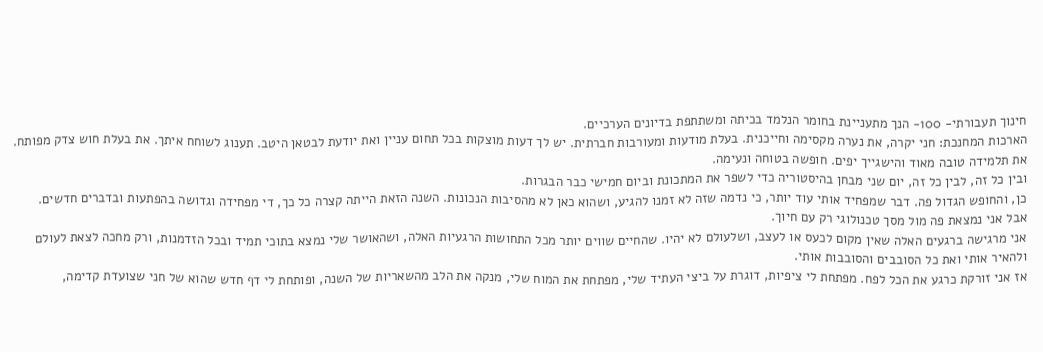חינוך תעבורתי- 100- הנך מתעניינת בחומר הנלמד בכיתה ומשתתפת בדיונים הערכיים.
הארכות המחנכת: חני יקרה, את נערה מקסימה וחייכנית. בעלת מודעות ומעורבות חברתית. יש לך דעות מוצקות בכל תחום עניין ואת יודעת לבטאן היטב. תענוג לשוחח איתך. את בעלת חוש צדק מפותח. את תלמידה טובה מאוד והישגייך יפים. חופשה בטוחה ונעימה.
ובין כל זה, לבין כל זה, יום שני מבחן בהיסטוריה כדי לשפר את המתכונת וביום חמישי כבר הבגרות.
כן, והחופש הגדול פה. דבר שמפחיד אותי עוד יותר, כי נדמה שזה לא זמנו להגיע, ושהוא כאן לא מהסיבות הנכונות. השנה הזאת הייתה קצרה כל כך, די מפחידה וגדושה בהפתעות ובדברים חדשים.
אבל אני נמצאת פה מול מסך טכנולוגי רק עם חיוך.
אני מרגישה ברגעים האלה שאין מקום לכעס או לעצב, ושלעולם לא יהיו. שהחיים שווים יותר מכל התחושות הרגעיות האלה, ושהאושר שלי נמצא בתוכי תמיד ובכל הזדמנות, ורק מחכה לצאת לעולם ולהאיר אותי ואת כל הסובבים והסובבות אותי.
אז אני זורקת כרגע את הכל לפח. מפתחת לי ציפיות, דוגרת על ביצי העתיד שלי, מפתחת את המוח שלי, מנקה את הלב מהשאריות של השנה, ופותחת לי דף חדש שהוא של חני שצועדת קדימה,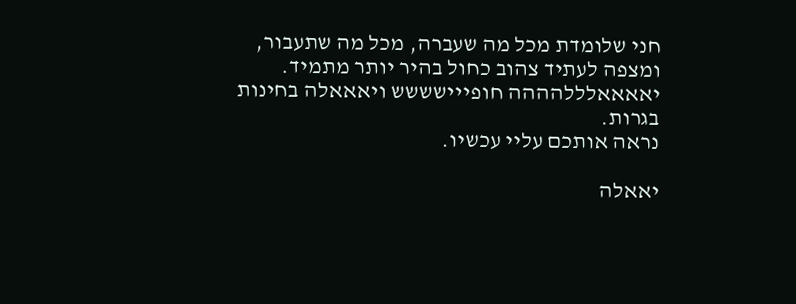חני שלומדת מכל מה שעברה, מכל מה שתעבור, ומצפה לעתיד צהוב כחול בהיר יותר מתמיד.
יאאאאלללהההה חופייישששש ויאאאלה בחינות בגרות.
נראה אותכם עליי עכשיו.

יאאלה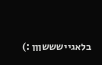בלאגיישששןןן :)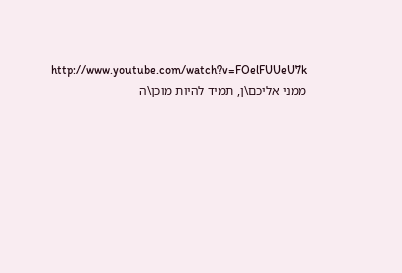http://www.youtube.com/watch?v=FOelFUUeU7k
ממני אליכם\ן, תמיד להיות מוכן\ה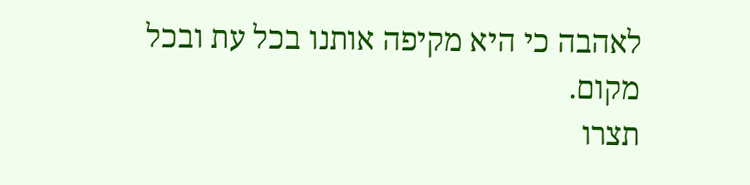לאהבה כי היא מקיפה אותנו בכל עת ובכל מקום.
תצרו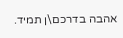אהבה בדרכם\ן תמיד.